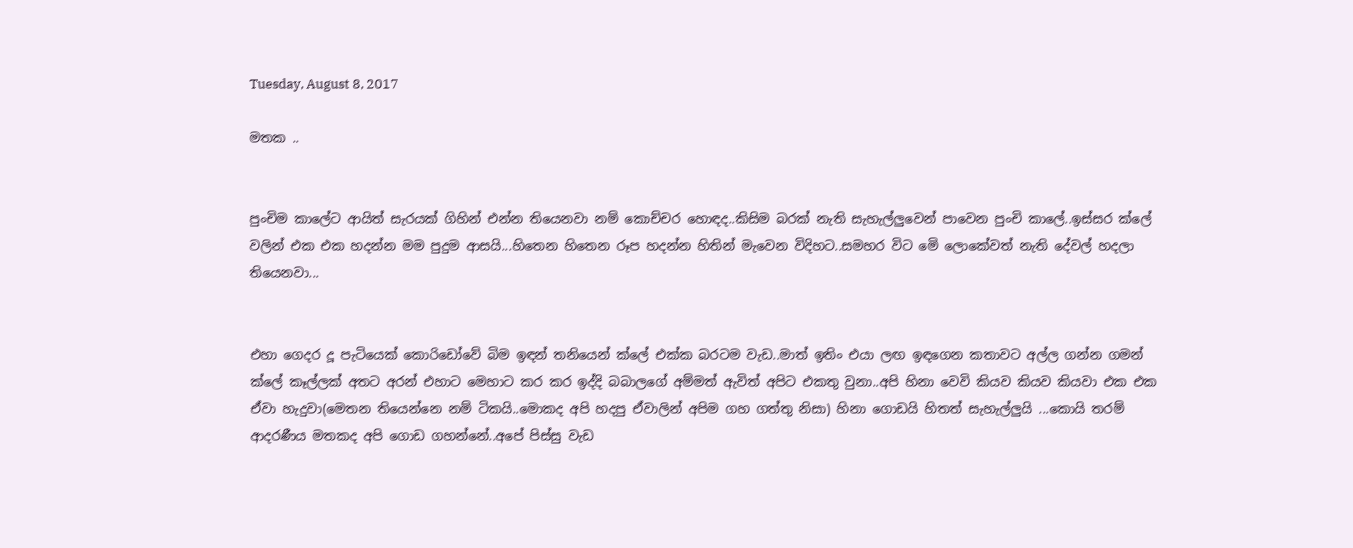Tuesday, August 8, 2017

මතක ..


පුංචිම කාලේට ආයිත් සැරයක් ගිහින් එන්න තියෙනවා නම් කොච්චර හොඳද..කිසිම බරක් නැති සැහැල්ලුවෙන් පාවෙන පුංචි කාලේ..ඉස්සර ක්ලේ වලින් එක එක හදන්න මම පුදුම ආසයි...හිතෙන හිතෙන රූප හදන්න හිතින් මැවෙන විදිහට..සමහර විට මෙි ලොකේවත් නැති දේවල් හදලා තියෙනවා...


එහා ගෙදර දූ පැටියෙක් කොරිඩෝවේ බිම ඉඳන් තනියෙන් ක්ලේ එක්ක බරටම වැඩ..මාත් ඉතිං එයා ලඟ ඉඳගෙන කතාවට අල්ල ගන්න ගමන් ක්ලේ කෑල්ලක් අතට අරන් එහාට මෙහාට කර කර ඉද්දි බබාලගේ අම්මත් ඇවිත් අපිට එකතු වුනා..අපි හිනා වෙවි කියව කියව කියවා එක එක ඒවා හැදුවා(මෙතන තියෙන්නෙ නම් ටිකයි..මොකද අපි හදපු ඒවාලින් අපිම ගහ ගත්තු නිසා) හිනා ගොඩයි හිතත් සැහැල්ලුයි ...කොයි තරම් ආදරණීය මතකද අපි ගොඩ ගහන්නේ..අපේ පිස්සු වැඩ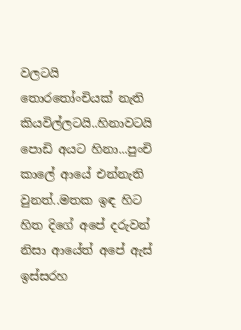වලටයි තොරතෝංචියක් නැති කියවිල්ලටයි..හිනාවටයි පොඩි අයට හිනා...පුංචි කාලේ ආයේ එන්නැති වුනත්..මතක ඉඳ හිට හිත දිගේ අපේ දරුවන් නිසා ආයේත් අපේ ඇස් ඉස්සරහ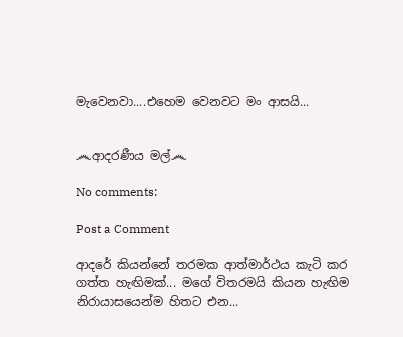මැවෙනවා....එහෙම වෙනවට මං ආසයි...


෴ආදරණීය මල්෴

No comments:

Post a Comment

ආදරේ කියන්නේ තරමක ආත්මාර්ථය කැටි කර ගත්ත හැඟිමක්... මගේ විතරමයි කියන හැඟිම නිරායාසයෙන්ම හිතට එන...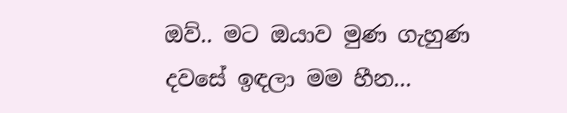ඔව්.. මට ඔයාව මුණ ගැහුණ දවසේ ඉඳලා මම හීන...